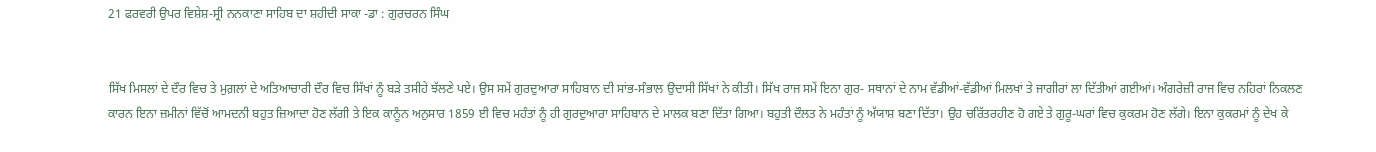21 ਫਰਵਰੀ ਉਪਰ ਵਿਸ਼ੇਸ਼-ਸ੍ਰੀ ਨਨਕਾਣਾ ਸਾਹਿਬ ਦਾ ਸ਼ਹੀਦੀ ਸਾਕਾ -ਡਾ : ਗੁਰਚਰਨ ਸਿੰਘ


ਸਿੱਖ ਮਿਸਲਾਂ ਦੇ ਦੌਰ ਵਿਚ ਤੇ ਮੁਗ਼ਲਾਂ ਦੇ ਅਤਿਆਚਾਰੀ ਦੌਰ ਵਿਚ ਸਿੱਖਾਂ ਨੂੰ ਬੜੇ ਤਸੀਹੇ ਝੱਲਣੇ ਪਏ। ਉਸ ਸਮੇਂ ਗੁਰਦੁਆਰਾ ਸਾਹਿਬਾਨ ਦੀ ਸਾਂਭ-ਸੰਭਾਲ ਉਦਾਸੀ ਸਿੱਖਾਂ ਨੇ ਕੀਤੀ। ਸਿੱਖ ਰਾਜ ਸਮੇਂ ਇਨਾ ਗੁਰ- ਸਥਾਨਾਂ ਦੇ ਨਾਮ ਵੱਡੀਆਂ-ਵੱਡੀਆਂ ਮਿਲਖਾਂ ਤੇ ਜਾਗੀਰਾਂ ਲਾ ਦਿੱਤੀਆਂ ਗਈਆਂ। ਅੰਗਰੇਜ਼ੀ ਰਾਜ ਵਿਚ ਨਹਿਰਾਂ ਨਿਕਲਣ ਕਾਰਨ ਇਨਾ ਜ਼ਮੀਨਾਂ ਵਿੱਚੋਂ ਆਮਦਨੀ ਬਹੁਤ ਜ਼ਿਆਦਾ ਹੋਣ ਲੱਗੀ ਤੇ ਇਕ ਕਾਨੂੰਨ ਅਨੁਸਾਰ 1859 ਈ ਵਿਚ ਮਹੰਤਾਂ ਨੂੰ ਹੀ ਗੁਰਦੁਆਰਾ ਸਾਹਿਬਾਨ ਦੇ ਮਾਲਕ ਬਣਾ ਦਿੱਤਾ ਗਿਆ। ਬਹੁਤੀ ਦੌਲਤ ਨੇ ਮਹੰਤਾਂ ਨੂੰ ਅੱਯਾਸ਼ ਬਣਾ ਦਿੱਤਾ। ਉਹ ਚਰਿੱਤਰਹੀਣ ਹੋ ਗਏ ਤੇ ਗੁਰੂ-ਘਰਾਂ ਵਿਚ ਕੁਕਰਮ ਹੋਣ ਲੱਗੇ। ਇਨਾ ਕੁਕਰਮਾਂ ਨੂੰ ਦੇਖ ਕੇ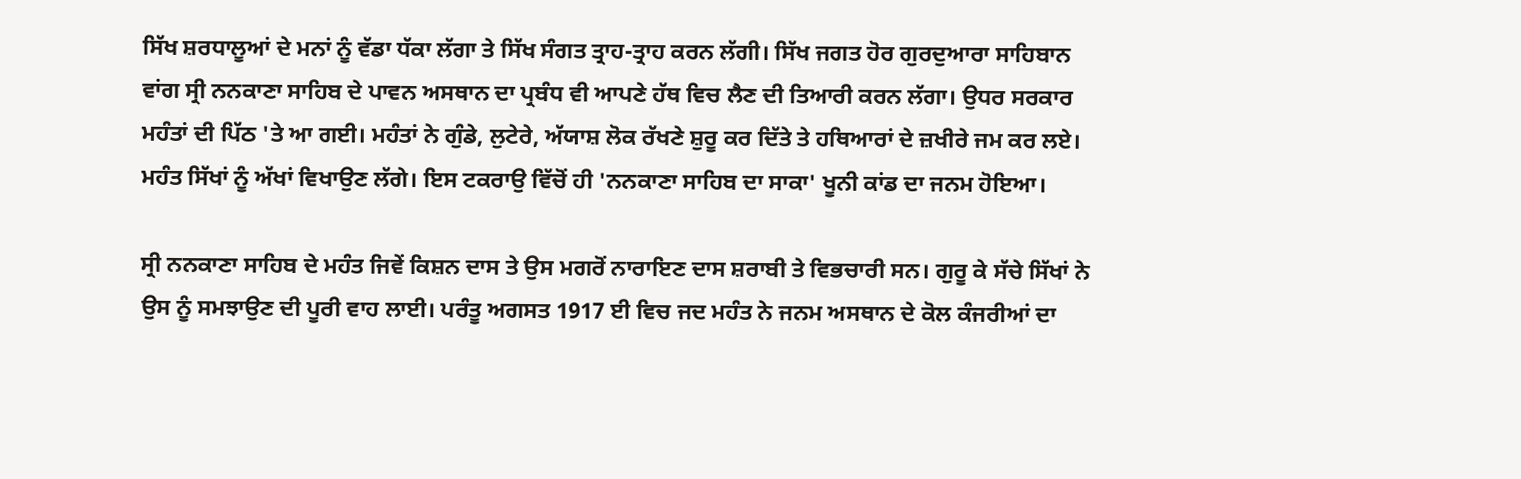ਸਿੱਖ ਸ਼ਰਧਾਲੂਆਂ ਦੇ ਮਨਾਂ ਨੂੰ ਵੱਡਾ ਧੱਕਾ ਲੱਗਾ ਤੇ ਸਿੱਖ ਸੰਗਤ ਤ੍ਰਾਹ-ਤ੍ਰਾਹ ਕਰਨ ਲੱਗੀ। ਸਿੱਖ ਜਗਤ ਹੋਰ ਗੁਰਦੁਆਰਾ ਸਾਹਿਬਾਨ ਵਾਂਗ ਸ੍ਰੀ ਨਨਕਾਣਾ ਸਾਹਿਬ ਦੇ ਪਾਵਨ ਅਸਥਾਨ ਦਾ ਪ੍ਰਬੰਧ ਵੀ ਆਪਣੇ ਹੱਥ ਵਿਚ ਲੈਣ ਦੀ ਤਿਆਰੀ ਕਰਨ ਲੱਗਾ। ਉਧਰ ਸਰਕਾਰ ਮਹੰਤਾਂ ਦੀ ਪਿੱਠ 'ਤੇ ਆ ਗਈ। ਮਹੰਤਾਂ ਨੇ ਗੁੰਡੇ, ਲੁਟੇਰੇ, ਅੱਯਾਸ਼ ਲੋਕ ਰੱਖਣੇ ਸ਼ੁਰੂ ਕਰ ਦਿੱਤੇ ਤੇ ਹਥਿਆਰਾਂ ਦੇ ਜ਼ਖੀਰੇ ਜਮ ਕਰ ਲਏ। ਮਹੰਤ ਸਿੱਖਾਂ ਨੂੰ ਅੱਖਾਂ ਵਿਖਾਉਣ ਲੱਗੇ। ਇਸ ਟਕਰਾਉ ਵਿੱਚੋਂ ਹੀ 'ਨਨਕਾਣਾ ਸਾਹਿਬ ਦਾ ਸਾਕਾ' ਖੂਨੀ ਕਾਂਡ ਦਾ ਜਨਮ ਹੋਇਆ।

ਸ੍ਰੀ ਨਨਕਾਣਾ ਸਾਹਿਬ ਦੇ ਮਹੰਤ ਜਿਵੇਂ ਕਿਸ਼ਨ ਦਾਸ ਤੇ ਉਸ ਮਗਰੋਂ ਨਾਰਾਇਣ ਦਾਸ ਸ਼ਰਾਬੀ ਤੇ ਵਿਭਚਾਰੀ ਸਨ। ਗੁਰੂ ਕੇ ਸੱਚੇ ਸਿੱਖਾਂ ਨੇ ਉਸ ਨੂੰ ਸਮਝਾਉਣ ਦੀ ਪੂਰੀ ਵਾਹ ਲਾਈ। ਪਰੰਤੂ ਅਗਸਤ 1917 ਈ ਵਿਚ ਜਦ ਮਹੰਤ ਨੇ ਜਨਮ ਅਸਥਾਨ ਦੇ ਕੋਲ ਕੰਜਰੀਆਂ ਦਾ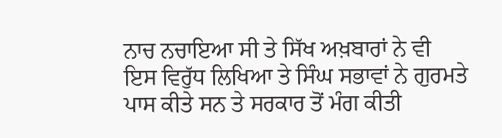ਨਾਚ ਨਚਾਇਆ ਸੀ ਤੇ ਸਿੱਖ ਅਖ਼ਬਾਰਾਂ ਨੇ ਵੀ ਇਸ ਵਿਰੁੱਧ ਲਿਖਿਆ ਤੇ ਸਿੰਘ ਸਭਾਵਾਂ ਨੇ ਗੁਰਮਤੇ ਪਾਸ ਕੀਤੇ ਸਨ ਤੇ ਸਰਕਾਰ ਤੋਂ ਮੰਗ ਕੀਤੀ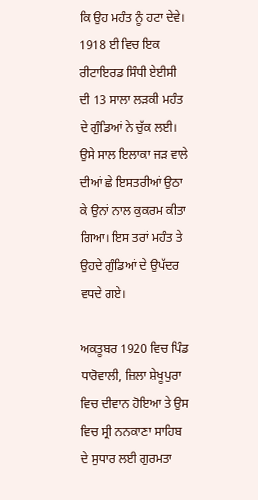ਕਿ ਉਹ ਮਹੰਤ ਨੂੰ ਹਟਾ ਦੇਵੇ। 1918 ਈ ਵਿਚ ਇਕ ਰੀਟਾਇਰਡ ਸਿੰਧੀ ਏਈਸੀ ਦੀ 13 ਸਾਲਾ ਲੜਕੀ ਮਹੰਤ ਦੇ ਗੁੰਡਿਆਂ ਨੇ ਚੁੱਕ ਲਈ। ਉਸੇ ਸਾਲ ਇਲਾਕਾ ਜੜ ਵਾਲੇ ਦੀਆਂ ਛੇ ਇਸਤਰੀਆਂ ਉਠਾ ਕੇ ਉਨਾਂ ਨਾਲ ਕੁਕਰਮ ਕੀਤਾ ਗਿਆ। ਇਸ ਤਰਾਂ ਮਹੰਤ ਤੇ ਉਹਦੇ ਗੁੰਡਿਆਂ ਦੇ ਉਪੱਦਰ ਵਧਦੇ ਗਏ।

ਅਕਤੂਬਰ 1920 ਵਿਚ ਪਿੰਡ ਧਾਰੋਵਾਲੀ, ਜ਼ਿਲਾ ਸ਼ੇਖੂਪੁਰਾ ਵਿਚ ਦੀਵਾਨ ਹੋਇਆ ਤੇ ਉਸ ਵਿਚ ਸ੍ਰੀ ਨਨਕਾਣਾ ਸਾਹਿਬ ਦੇ ਸੁਧਾਰ ਲਈ ਗੁਰਮਤਾ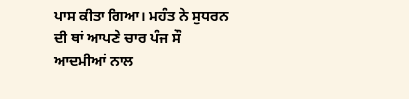ਪਾਸ ਕੀਤਾ ਗਿਆ। ਮਹੰਤ ਨੇ ਸੁਧਰਨ ਦੀ ਥਾਂ ਆਪਣੇ ਚਾਰ ਪੰਜ ਸੌ ਆਦਮੀਆਂ ਨਾਲ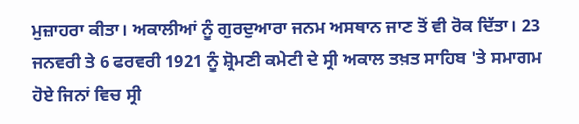ਮੁਜ਼ਾਹਰਾ ਕੀਤਾ। ਅਕਾਲੀਆਂ ਨੂੰ ਗੁਰਦੁਆਰਾ ਜਨਮ ਅਸਥਾਨ ਜਾਣ ਤੋਂ ਵੀ ਰੋਕ ਦਿੱਤਾ। 23 ਜਨਵਰੀ ਤੇ 6 ਫਰਵਰੀ 1921 ਨੂੰ ਸ਼੍ਰੋਮਣੀ ਕਮੇਟੀ ਦੇ ਸ੍ਰੀ ਅਕਾਲ ਤਖ਼ਤ ਸਾਹਿਬ 'ਤੇ ਸਮਾਗਮ ਹੋਏ ਜਿਨਾਂ ਵਿਚ ਸ੍ਰੀ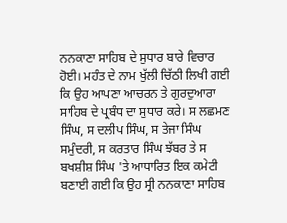ਨਨਕਾਣਾ ਸਾਹਿਬ ਦੇ ਸੁਧਾਰ ਬਾਰੇ ਵਿਚਾਰ ਹੋਈ। ਮਹੰਤ ਦੇ ਨਾਮ ਖੁੱਲੀ ਚਿੱਠੀ ਲਿਖੀ ਗਈ ਕਿ ਉਹ ਆਪਣਾ ਆਚਰਨ ਤੇ ਗੁਰਦੁਆਰਾ ਸਾਹਿਬ ਦੇ ਪ੍ਰਬੰਧ ਦਾ ਸੁਧਾਰ ਕਰੇ। ਸ ਲਛਮਣ ਸਿੰਘ, ਸ ਦਲੀਪ ਸਿੰਘ, ਸ ਤੇਜਾ ਸਿੰਘ ਸਮੁੰਦਰੀ, ਸ ਕਰਤਾਰ ਸਿੰਘ ਝੱਬਰ ਤੇ ਸ ਬਖਸ਼ੀਸ਼ ਸਿੰਘ 'ਤੇ ਆਧਾਰਿਤ ਇਕ ਕਮੇਟੀ ਬਣਾਈ ਗਈ ਕਿ ਉਹ ਸ੍ਰੀ ਨਨਕਾਣਾ ਸਾਹਿਬ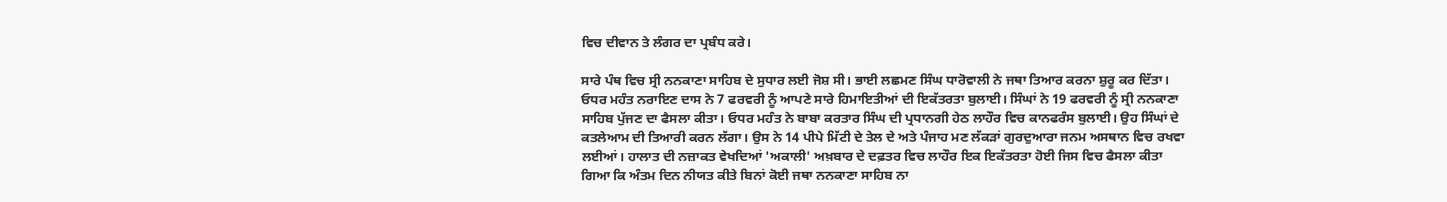ਵਿਚ ਦੀਵਾਨ ਤੇ ਲੰਗਰ ਦਾ ਪ੍ਰਬੰਧ ਕਰੇ।

ਸਾਰੇ ਪੰਥ ਵਿਚ ਸ੍ਰੀ ਨਨਕਾਣਾ ਸਾਹਿਬ ਦੇ ਸੁਧਾਰ ਲਈ ਜੋਸ਼ ਸੀ। ਭਾਈ ਲਛਮਣ ਸਿੰਘ ਧਾਰੋਵਾਲੀ ਨੇ ਜਥਾ ਤਿਆਰ ਕਰਨਾ ਸ਼ੁਰੂ ਕਰ ਦਿੱਤਾ। ਓਧਰ ਮਹੰਤ ਨਰਾਇਣ ਦਾਸ ਨੇ 7 ਫਰਵਰੀ ਨੂੰ ਆਪਣੇ ਸਾਰੇ ਹਿਮਾਇਤੀਆਂ ਦੀ ਇਕੱਤਰਤਾ ਬੁਲਾਈ। ਸਿੰਘਾਂ ਨੇ 19 ਫਰਵਰੀ ਨੂੰ ਸ੍ਰੀ ਨਨਕਾਣਾ ਸਾਹਿਬ ਪੁੱਜਣ ਦਾ ਫੈਸਲਾ ਕੀਤਾ। ਓਧਰ ਮਹੰਤ ਨੇ ਬਾਬਾ ਕਰਤਾਰ ਸਿੰਘ ਦੀ ਪ੍ਰਧਾਨਗੀ ਹੇਠ ਲਾਹੌਰ ਵਿਚ ਕਾਨਫਰੰਸ ਬੁਲਾਈ। ਉਹ ਸਿੰਘਾਂ ਦੇ ਕਤਲੇਆਮ ਦੀ ਤਿਆਰੀ ਕਰਨ ਲੱਗਾ। ਉਸ ਨੇ 14 ਪੀਪੇ ਮਿੱਟੀ ਦੇ ਤੇਲ ਦੇ ਅਤੇ ਪੰਜਾਹ ਮਣ ਲੱਕੜਾਂ ਗੁਰਦੁਆਰਾ ਜਨਮ ਅਸਥਾਨ ਵਿਚ ਰਖਵਾ ਲਈਆਂ। ਹਾਲਾਤ ਦੀ ਨਜ਼ਾਕਤ ਵੇਖਦਿਆਂ 'ਅਕਾਲੀ' ਅਖ਼ਬਾਰ ਦੇ ਦਫ਼ਤਰ ਵਿਚ ਲਾਹੌਰ ਇਕ ਇਕੱਤਰਤਾ ਹੋਈ ਜਿਸ ਵਿਚ ਫੈਸਲਾ ਕੀਤਾ ਗਿਆ ਕਿ ਅੰਤਮ ਦਿਨ ਨੀਯਤ ਕੀਤੇ ਬਿਨਾਂ ਕੋਈ ਜਥਾ ਨਨਕਾਣਾ ਸਾਹਿਬ ਨਾ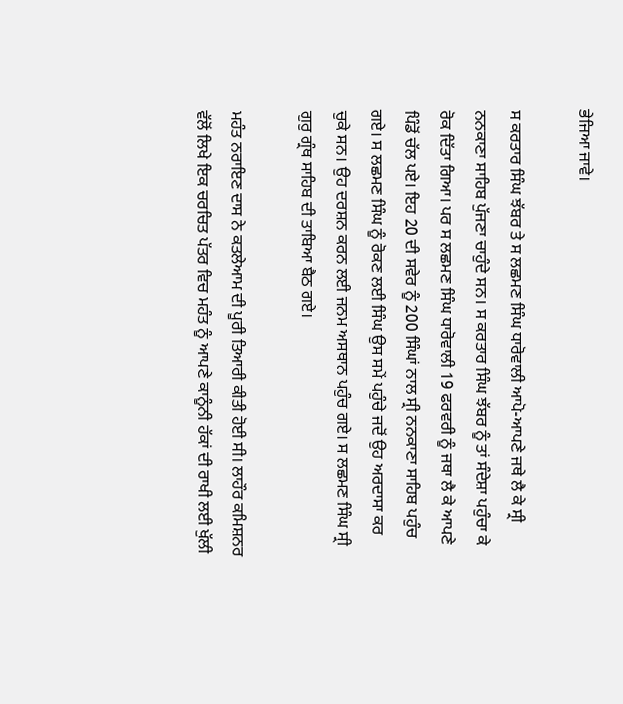ਭੇਜਿਆ ਜਾਵੇ।

ਸ ਕਰਤਾਰ ਸਿੰਘ ਝੱਬਰ ਤੇ ਸ ਲਛਮਣ ਸਿੰਘ ਧਾਰੋਵਾਲੀ ਆਪੋ-ਆਪਣੇ ਜਥੇ ਲੈ ਕੇ ਸ੍ਰੀ ਨਨਕਾਣਾ ਸਾਹਿਬ ਪੁੱਜਣਾ ਚਾਹੁੰਦੇ ਸਨ। ਸ ਕਰਤਾਰ ਸਿੰਘ ਝੱਬਰ ਨੂੰ ਤਾਂ ਸੰਦੇਸ਼ਾ ਪਹੁੰਚਾ ਕੇ ਰੋਕ ਦਿੱਤਾ ਗਿਆ। ਪਰ ਸ ਲਛਮਣ ਸਿੰਘ ਧਾਰੋਵਾਲੀ 19 ਫਰਵਰੀ ਨੂੰ ਜਥਾ ਲੈ ਕੇ ਆਪਣੇ ਪਿੰਡੋਂ ਚੱਲ ਪਏ। ਇਹ 20 ਦੀ ਸਵੇਰ ਨੂੰ 200 ਸਿੰਘਾਂ ਨਾਲ ਸ੍ਰੀ ਨਨਕਾਣਾ ਸਾਹਿਬ ਪਹੁੰਚ ਗਏ। ਸ ਲਛਮਣ ਸਿੰਘ ਨੂੰ ਰੋਕਣ ਲਈ ਸਿੰਘ ਉਸ ਸਮੇਂ ਪਹੁੰਚੇ ਜਦੋਂ ਉਹ ਅਰਦਾਸਾ ਕਰ ਚੁਕੇ ਸਨ। ਉਹ ਦਰਸ਼ਨ ਕਰਨ ਲਈ ਜਨਮ ਅਸਥਾਨ ਪਹੁੰਚ ਗਏ। ਸ ਲਛਮਣ ਸਿੰਘ ਸ੍ਰੀ ਗੁਰੁ ਗ੍ਰੰਥ ਸਾਹਿਬ ਦੀ ਤਾਬਿਆ ਬੈਠ ਗਏ।

ਮਹੰਤ ਨਰਾਇਣ ਦਾਸ ਨੇ ਕਤਲੇਆਮ ਦੀ ਪੂਰੀ ਤਿਆਰੀ ਕੀਤੀ ਹੋਈ ਸੀ। ਲਾਹੌਰ ਕਮਿਸ਼ਨਰ ਵੱਲੋਂ ਲਿਖੇ ਇਕ ਚਰਚਿਤ ਪੱਤਰ ਵਿਚ ਮਹੰਤ ਨੂੰ ਆਪਣੇ ਕਾਨੂੰਨੀ ਹੱਕਾਂ ਦੀ ਰਾਖੀ ਲਈ ਖੁੱਲੀ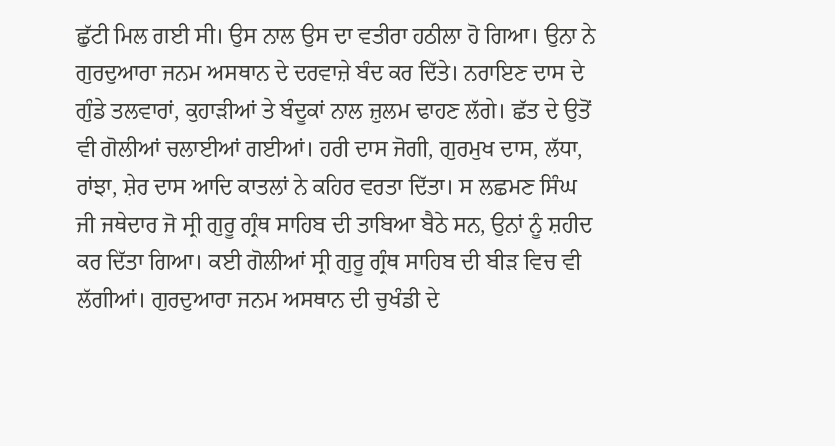ਛੁੱਟੀ ਮਿਲ ਗਈ ਸੀ। ਉਸ ਨਾਲ ਉਸ ਦਾ ਵਤੀਰਾ ਹਠੀਲਾ ਹੋ ਗਿਆ। ਉਨਾ ਨੇ ਗੁਰਦੁਆਰਾ ਜਨਮ ਅਸਥਾਨ ਦੇ ਦਰਵਾਜ਼ੇ ਬੰਦ ਕਰ ਦਿੱਤੇ। ਨਰਾਇਣ ਦਾਸ ਦੇ ਗੁੰਡੇ ਤਲਵਾਰਾਂ, ਕੁਹਾੜੀਆਂ ਤੇ ਬੰਦੂਕਾਂ ਨਾਲ ਜ਼ੁਲਮ ਢਾਹਣ ਲੱਗੇ। ਛੱਤ ਦੇ ਉਤੋਂ ਵੀ ਗੋਲੀਆਂ ਚਲਾਈਆਂ ਗਈਆਂ। ਹਰੀ ਦਾਸ ਜੋਗੀ, ਗੁਰਮੁਖ ਦਾਸ, ਲੱਧਾ, ਰਾਂਝਾ, ਸ਼ੇਰ ਦਾਸ ਆਦਿ ਕਾਤਲਾਂ ਨੇ ਕਹਿਰ ਵਰਤਾ ਦਿੱਤਾ। ਸ ਲਛਮਣ ਸਿੰਘ ਜੀ ਜਥੇਦਾਰ ਜੋ ਸ੍ਰੀ ਗੁਰੂ ਗ੍ਰੰਥ ਸਾਹਿਬ ਦੀ ਤਾਬਿਆ ਬੈਠੇ ਸਨ, ਉਨਾਂ ਨੂੰ ਸ਼ਹੀਦ ਕਰ ਦਿੱਤਾ ਗਿਆ। ਕਈ ਗੋਲੀਆਂ ਸ੍ਰੀ ਗੁਰੂ ਗ੍ਰੰਥ ਸਾਹਿਬ ਦੀ ਬੀੜ ਵਿਚ ਵੀ ਲੱਗੀਆਂ। ਗੁਰਦੁਆਰਾ ਜਨਮ ਅਸਥਾਨ ਦੀ ਚੁਖੰਡੀ ਦੇ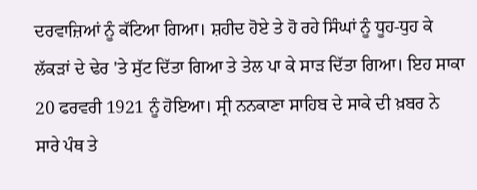ਦਰਵਾਜ਼ਿਆਂ ਨੂੰ ਕੱਟਿਆ ਗਿਆ। ਸ਼ਹੀਦ ਹੋਏ ਤੇ ਹੋ ਰਹੇ ਸਿੰਘਾਂ ਨੂੰ ਧੂਹ-ਧੁਹ ਕੇ ਲੱਕੜਾਂ ਦੇ ਢੇਰ 'ਤੇ ਸੁੱਟ ਦਿੱਤਾ ਗਿਆ ਤੇ ਤੇਲ ਪਾ ਕੇ ਸਾੜ ਦਿੱਤਾ ਗਿਆ। ਇਹ ਸਾਕਾ 20 ਫਰਵਰੀ 1921 ਨੂੰ ਹੋਇਆ। ਸ੍ਰੀ ਨਨਕਾਣਾ ਸਾਹਿਬ ਦੇ ਸਾਕੇ ਦੀ ਖ਼ਬਰ ਨੇ ਸਾਰੇ ਪੰਥ ਤੇ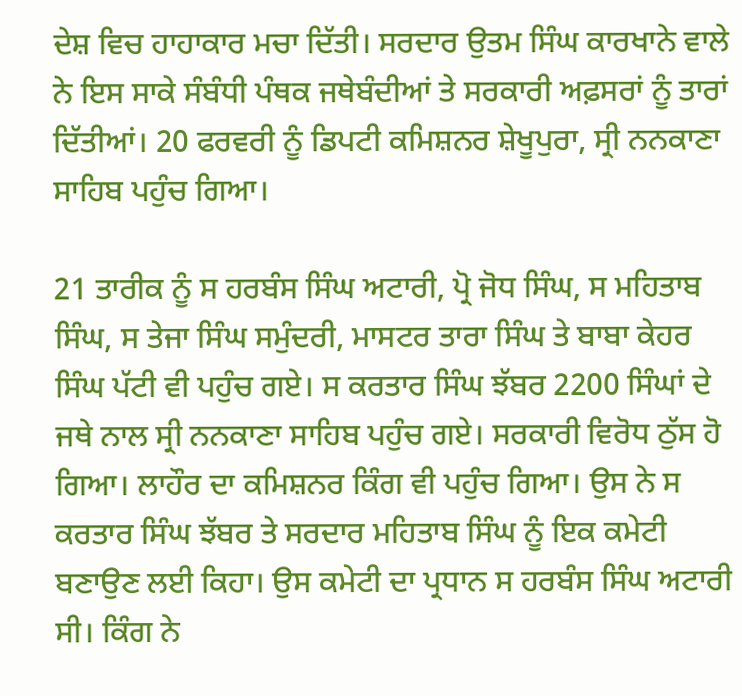ਦੇਸ਼ ਵਿਚ ਹਾਹਾਕਾਰ ਮਚਾ ਦਿੱਤੀ। ਸਰਦਾਰ ਉਤਮ ਸਿੰਘ ਕਾਰਖਾਨੇ ਵਾਲੇ ਨੇ ਇਸ ਸਾਕੇ ਸੰਬੰਧੀ ਪੰਥਕ ਜਥੇਬੰਦੀਆਂ ਤੇ ਸਰਕਾਰੀ ਅਫ਼ਸਰਾਂ ਨੂੰ ਤਾਰਾਂ ਦਿੱਤੀਆਂ। 20 ਫਰਵਰੀ ਨੂੰ ਡਿਪਟੀ ਕਮਿਸ਼ਨਰ ਸ਼ੇਖੂਪੁਰਾ, ਸ੍ਰੀ ਨਨਕਾਣਾ ਸਾਹਿਬ ਪਹੁੰਚ ਗਿਆ।

21 ਤਾਰੀਕ ਨੂੰ ਸ ਹਰਬੰਸ ਸਿੰਘ ਅਟਾਰੀ, ਪ੍ਰੋ ਜੋਧ ਸਿੰਘ, ਸ ਮਹਿਤਾਬ ਸਿੰਘ, ਸ ਤੇਜਾ ਸਿੰਘ ਸਮੁੰਦਰੀ, ਮਾਸਟਰ ਤਾਰਾ ਸਿੰਘ ਤੇ ਬਾਬਾ ਕੇਹਰ ਸਿੰਘ ਪੱਟੀ ਵੀ ਪਹੁੰਚ ਗਏ। ਸ ਕਰਤਾਰ ਸਿੰਘ ਝੱਬਰ 2200 ਸਿੰਘਾਂ ਦੇ ਜਥੇ ਨਾਲ ਸ੍ਰੀ ਨਨਕਾਣਾ ਸਾਹਿਬ ਪਹੁੰਚ ਗਏ। ਸਰਕਾਰੀ ਵਿਰੋਧ ਠੁੱਸ ਹੋ ਗਿਆ। ਲਾਹੌਰ ਦਾ ਕਮਿਸ਼ਨਰ ਕਿੰਗ ਵੀ ਪਹੁੰਚ ਗਿਆ। ਉਸ ਨੇ ਸ ਕਰਤਾਰ ਸਿੰਘ ਝੱਬਰ ਤੇ ਸਰਦਾਰ ਮਹਿਤਾਬ ਸਿੰਘ ਨੂੰ ਇਕ ਕਮੇਟੀ ਬਣਾਉਣ ਲਈ ਕਿਹਾ। ਉਸ ਕਮੇਟੀ ਦਾ ਪ੍ਰਧਾਨ ਸ ਹਰਬੰਸ ਸਿੰਘ ਅਟਾਰੀ ਸੀ। ਕਿੰਗ ਨੇ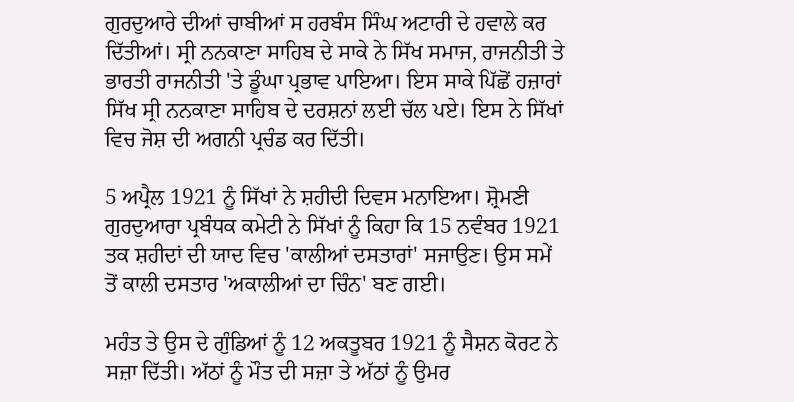ਗੁਰਦੁਆਰੇ ਦੀਆਂ ਚਾਬੀਆਂ ਸ ਹਰਬੰਸ ਸਿੰਘ ਅਟਾਰੀ ਦੇ ਹਵਾਲੇ ਕਰ ਦਿੱਤੀਆਂ। ਸ੍ਰੀ ਨਨਕਾਣਾ ਸਾਹਿਬ ਦੇ ਸਾਕੇ ਨੇ ਸਿੱਖ ਸਮਾਜ, ਰਾਜਨੀਤੀ ਤੇ ਭਾਰਤੀ ਰਾਜਨੀਤੀ 'ਤੇ ਡੂੰਘਾ ਪ੍ਰਭਾਵ ਪਾਇਆ। ਇਸ ਸਾਕੇ ਪਿੱਛੋਂ ਹਜ਼ਾਰਾਂ ਸਿੱਖ ਸ੍ਰੀ ਨਨਕਾਣਾ ਸਾਹਿਬ ਦੇ ਦਰਸ਼ਨਾਂ ਲਈ ਚੱਲ ਪਏ। ਇਸ ਨੇ ਸਿੱਖਾਂ ਵਿਚ ਜੋਸ਼ ਦੀ ਅਗਨੀ ਪ੍ਰਚੰਡ ਕਰ ਦਿੱਤੀ।

5 ਅਪ੍ਰੈਲ 1921 ਨੂੰ ਸਿੱਖਾਂ ਨੇ ਸ਼ਹੀਦੀ ਦਿਵਸ ਮਨਾਇਆ। ਸ਼੍ਰੋਮਣੀ ਗੁਰਦੁਆਰਾ ਪ੍ਰਬੰਧਕ ਕਮੇਟੀ ਨੇ ਸਿੱਖਾਂ ਨੂੰ ਕਿਹਾ ਕਿ 15 ਨਵੰਬਰ 1921 ਤਕ ਸ਼ਹੀਦਾਂ ਦੀ ਯਾਦ ਵਿਚ 'ਕਾਲੀਆਂ ਦਸਤਾਰਾਂ' ਸਜਾਉਣ। ਉਸ ਸਮੇਂ ਤੋਂ ਕਾਲੀ ਦਸਤਾਰ 'ਅਕਾਲੀਆਂ ਦਾ ਚਿੰਨ' ਬਣ ਗਈ।

ਮਹੰਤ ਤੇ ਉਸ ਦੇ ਗੁੰਡਿਆਂ ਨੂੰ 12 ਅਕਤੂਬਰ 1921 ਨੂੰ ਸੈਸ਼ਨ ਕੋਰਟ ਨੇ ਸਜ਼ਾ ਦਿੱਤੀ। ਅੱਠਾਂ ਨੂੰ ਮੌਤ ਦੀ ਸਜ਼ਾ ਤੇ ਅੱਠਾਂ ਨੂੰ ਉਮਰ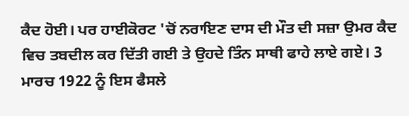ਕੈਦ ਹੋਈ। ਪਰ ਹਾਈਕੋਰਟ 'ਚੋਂ ਨਰਾਇਣ ਦਾਸ ਦੀ ਮੌਤ ਦੀ ਸਜ਼ਾ ਉਮਰ ਕੈਦ ਵਿਚ ਤਬਦੀਲ ਕਰ ਦਿੱਤੀ ਗਈ ਤੇ ਉਹਦੇ ਤਿੰਨ ਸਾਥੀ ਫਾਹੇ ਲਾਏ ਗਏ। 3 ਮਾਰਚ 1922 ਨੂੰ ਇਸ ਫੈਸਲੇ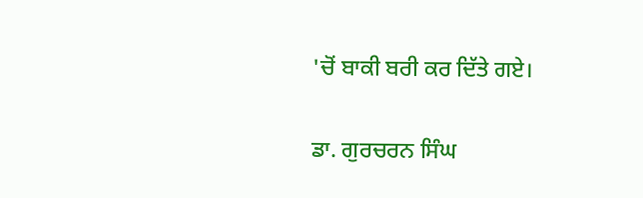'ਚੋਂ ਬਾਕੀ ਬਰੀ ਕਰ ਦਿੱਤੇ ਗਏ।

ਡਾ. ਗੁਰਚਰਨ ਸਿੰਘ